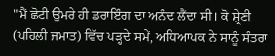"ਮੈਂ ਛੋਟੀ ਉਮਰੇ ਹੀ ਡਰਾਇੰਗ ਦਾ ਅਨੰਦ ਲੈਂਦਾ ਸੀ। ਕੋ ਸ਼੍ਰੇਣੀ (ਪਹਿਲੀ ਜਮਾਤ) ਵਿੱਚ ਪੜ੍ਹਦੇ ਸਮੇਂ, ਅਧਿਆਪਕ ਨੇ ਸਾਨੂੰ ਸੰਤਰਾ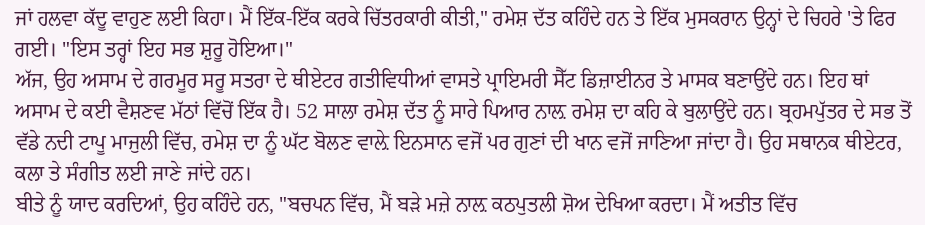ਜਾਂ ਹਲਵਾ ਕੱਦੂ ਵਾਹੁਣ ਲਈ ਕਿਹਾ। ਮੈਂ ਇੱਕ-ਇੱਕ ਕਰਕੇ ਚਿੱਤਰਕਾਰੀ ਕੀਤੀ," ਰਮੇਸ਼ ਦੱਤ ਕਹਿੰਦੇ ਹਨ ਤੇ ਇੱਕ ਮੁਸਕਰਾਨ ਉਨ੍ਹਾਂ ਦੇ ਚਿਹਰੇ 'ਤੇ ਫਿਰ ਗਈ। "ਇਸ ਤਰ੍ਹਾਂ ਇਹ ਸਭ ਸ਼ੁਰੂ ਹੋਇਆ।"
ਅੱਜ, ਉਹ ਅਸਾਮ ਦੇ ਗਰਮੂਰ ਸਰੂ ਸਤਰਾ ਦੇ ਥੀਏਟਰ ਗਤੀਵਿਧੀਆਂ ਵਾਸਤੇ ਪ੍ਰਾਇਮਰੀ ਸੈੱਟ ਡਿਜ਼ਾਈਨਰ ਤੇ ਮਾਸਕ ਬਣਾਉਂਦੇ ਹਨ। ਇਹ ਥਾਂ ਅਸਾਮ ਦੇ ਕਈ ਵੈਸ਼ਣਵ ਮੱਠਾਂ ਵਿੱਚੋਂ ਇੱਕ ਹੈ। 52 ਸਾਲਾ ਰਮੇਸ਼ ਦੱਤ ਨੂੰ ਸਾਰੇ ਪਿਆਰ ਨਾਲ਼ ਰਮੇਸ਼ ਦਾ ਕਹਿ ਕੇ ਬੁਲਾਉਂਦੇ ਹਨ। ਬ੍ਰਹਮਪੁੱਤਰ ਦੇ ਸਭ ਤੋਂ ਵੱਡੇ ਨਦੀ ਟਾਪੂ ਮਾਜੁਲੀ ਵਿੱਚ, ਰਮੇਸ਼ ਦਾ ਨੂੰ ਘੱਟ ਬੋਲਣ ਵਾਲ਼ੇ ਇਨਸਾਨ ਵਜੋਂ ਪਰ ਗੁਣਾਂ ਦੀ ਖਾਨ ਵਜੋਂ ਜਾਣਿਆ ਜਾਂਦਾ ਹੈ। ਉਹ ਸਥਾਨਕ ਥੀਏਟਰ, ਕਲਾ ਤੇ ਸੰਗੀਤ ਲਈ ਜਾਣੇ ਜਾਂਦੇ ਹਨ।
ਬੀਤੇ ਨੂੰ ਯਾਦ ਕਰਦਿਆਂ, ਉਹ ਕਹਿੰਦੇ ਹਨ, "ਬਚਪਨ ਵਿੱਚ, ਮੈਂ ਬੜੇ ਮਜ਼ੇ ਨਾਲ਼ ਕਠਪੁਤਲੀ ਸ਼ੋਅ ਦੇਖਿਆ ਕਰਦਾ। ਮੈਂ ਅਤੀਤ ਵਿੱਚ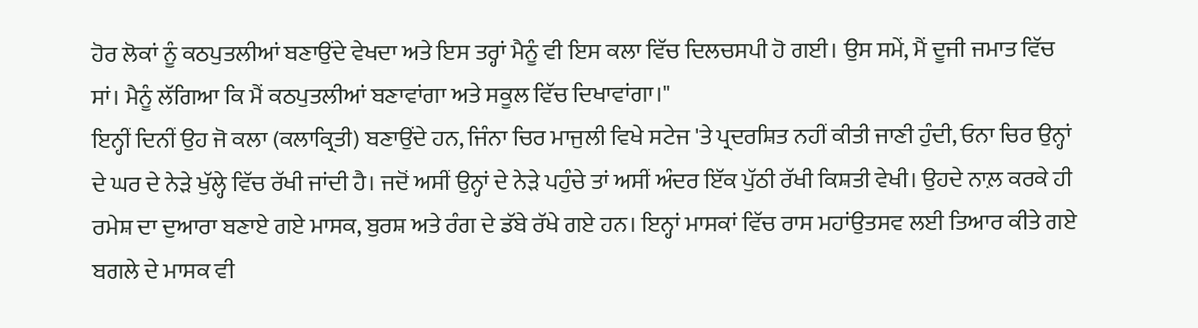ਹੋਰ ਲੋਕਾਂ ਨੂੰ ਕਠਪੁਤਲੀਆਂ ਬਣਾਉਂਦੇ ਵੇਖਦਾ ਅਤੇ ਇਸ ਤਰ੍ਹਾਂ ਮੈਨੂੰ ਵੀ ਇਸ ਕਲਾ ਵਿੱਚ ਦਿਲਚਸਪੀ ਹੋ ਗਈ। ਉਸ ਸਮੇਂ, ਮੈਂ ਦੂਜੀ ਜਮਾਤ ਵਿੱਚ ਸਾਂ। ਮੈਨੂੰ ਲੱਗਿਆ ਕਿ ਮੈਂ ਕਠਪੁਤਲੀਆਂ ਬਣਾਵਾਂਗਾ ਅਤੇ ਸਕੂਲ ਵਿੱਚ ਦਿਖਾਵਾਂਗਾ।"
ਇਨ੍ਹੀਂ ਦਿਨੀਂ ਉਹ ਜੋ ਕਲਾ (ਕਲਾਕ੍ਰਿਤੀ) ਬਣਾਉਂਦੇ ਹਨ, ਜਿੰਨਾ ਚਿਰ ਮਾਜੁਲੀ ਵਿਖੇ ਸਟੇਜ 'ਤੇ ਪ੍ਰਦਰਸ਼ਿਤ ਨਹੀਂ ਕੀਤੀ ਜਾਣੀ ਹੁੰਦੀ, ਓਨਾ ਚਿਰ ਉਨ੍ਹਾਂ ਦੇ ਘਰ ਦੇ ਨੇੜੇ ਖੁੱਲ੍ਹੇ ਵਿੱਚ ਰੱਖੀ ਜਾਂਦੀ ਹੈ। ਜਦੋਂ ਅਸੀਂ ਉਨ੍ਹਾਂ ਦੇ ਨੇੜੇ ਪਹੁੰਚੇ ਤਾਂ ਅਸੀਂ ਅੰਦਰ ਇੱਕ ਪੁੱਠੀ ਰੱਖੀ ਕਿਸ਼ਤੀ ਵੇਖੀ। ਉਹਦੇ ਨਾਲ਼ ਕਰਕੇ ਹੀ ਰਮੇਸ਼ ਦਾ ਦੁਆਰਾ ਬਣਾਏ ਗਏ ਮਾਸਕ, ਬੁਰਸ਼ ਅਤੇ ਰੰਗ ਦੇ ਡੱਬੇ ਰੱਖੇ ਗਏ ਹਨ। ਇਨ੍ਹਾਂ ਮਾਸਕਾਂ ਵਿੱਚ ਰਾਸ ਮਹਾਂਉਤਸਵ ਲਈ ਤਿਆਰ ਕੀਤੇ ਗਏ ਬਗਲੇ ਦੇ ਮਾਸਕ ਵੀ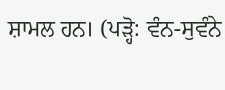ਸ਼ਾਮਲ ਹਨ। (ਪੜ੍ਹੋ: ਵੰਨ-ਸੁਵੰਨੇ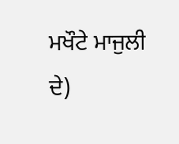ਮਖੌਟੇ ਮਾਜੁਲੀ ਦੇ)